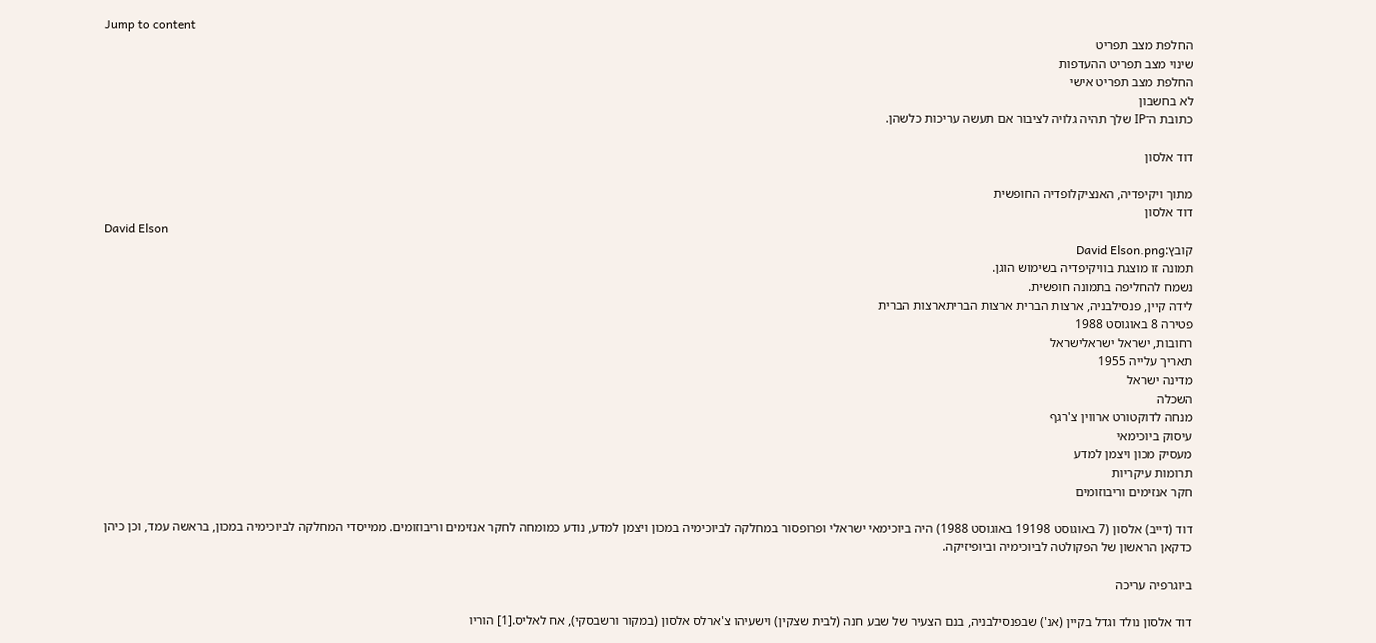Jump to content
החלפת מצב תפריט
שינוי מצב תפריט ההעדפות
החלפת מצב תפריט אישי
לא בחשבון
כתובת ה־IP שלך תהיה גלויה לציבור אם תעשה עריכות כלשהן.

דוד אלסון

מתוך ויקיפדיה, האנציקלופדיה החופשית
דוד אלסון
David Elson
קובץ:David Elson.png
תמונה זו מוצגת בוויקיפדיה בשימוש הוגן.
נשמח להחליפה בתמונה חופשית.
לידה קיין, פנסילבניה, ארצות הברית ארצות הבריתארצות הברית
פטירה 8 באוגוסט 1988
רחובות, ישראל ישראלישראל
תאריך עלייה 1955
מדינה ישראל
השכלה
מנחה לדוקטורט ארווין צ'רגף
עיסוק ביוכימאי
מעסיק מכון ויצמן למדע
תרומות עיקריות
חקר אנזימים וריבוזומים

דוד (דייב) אלסון (7 באוגוסט 19198 באוגוסט 1988) היה ביוכימאי ישראלי ופרופסור במחלקה לביוכימיה במכון ויצמן למדע, נודע כמומחה לחקר אנזימים וריבוזומים. ממייסדי המחלקה לביוכימיה במכון, בראשה עמד, וכן כיהן כדקאן הראשון של הפקולטה לביוכימיה וביופיזיקה.

ביוגרפיה עריכה

דוד אלסון נולד וגדל בקיין (אנ') שבפנסילבניה, בנם הצעיר של שבע חנה (לבית שצקין) וישעיהו צ'ארלס אלסון (במקור ורשבסקי), אח לאליס.[1] הוריו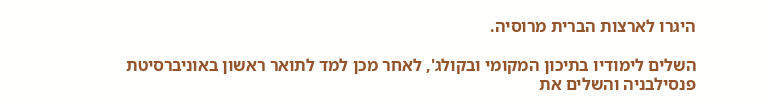היגרו לארצות הברית מרוסיה.

השלים לימודיו בתיכון המקומי ובקולג', לאחר מכן למד לתואר ראשון באוניברסיטת פנסילבניה והשלים את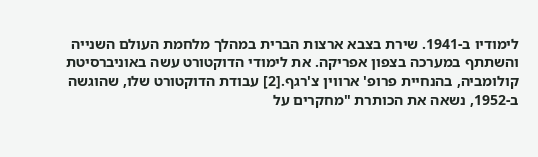לימודיו ב-1941. שירת בצבא ארצות הברית במהלך מלחמת העולם השנייה והשתתף במערכה בצפון אפריקה. את לימודי הדוקטורט עשה באוניברסיטת קולומביה, בהנחיית פרופ' ארווין צ'רגף.[2] עבודת הדוקטורט שלו, שהוגשה ב-1952, נשאה את הכותרת "מחקרים על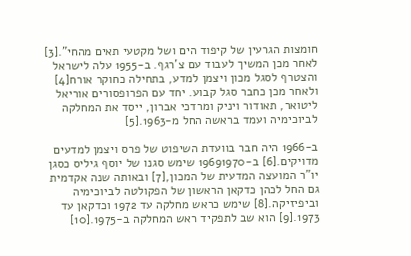חומצות הגרעין של קיפוד הים ושל מקטעי תאים מהחי".[3] לאחר מכן המשיך לעבוד עם צ'רגף. ב-1955 עלה לישראל והצטרף לסגל מכון ויצמן למדע, בתחילה כחוקר אורח[4] ולאחר מכן כחבר סגל קבוע. יחד עם הפרופסורים אוריאל ליטואר, תאודור ויניק ומרדכי אברון, ייסד את המחלקה לביוכימיה ועמד בראשה החל מ-1963.[5]

ב-1966 היה חבר בוועדת השיפוט של פרס ויצמן למדעים מדויקים.[6] ב-19691970 שימש סגנו של יוסף גיליס כסגן יו"ר המועצה המדעית של המכון,[7] ובאותה שנה אקדמית גם החל לכהן כדקאן הראשון של הפקולטה לביוכימיה וביפיזיקה.[8] שימש כראש מחלקה עד 1972 וכדקאן עד 1973.[9] הוא שב לתפקיד ראש המחלקה ב-1975.[10]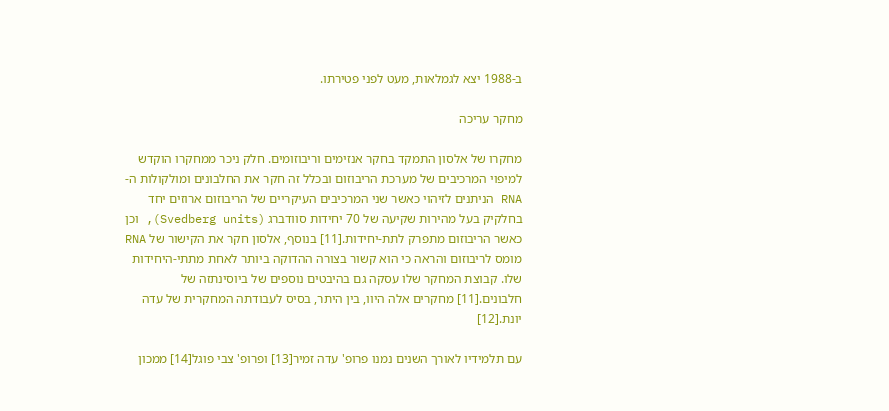ב-1988 יצא לגמלאות, מעט לפני פטירתו.

מחקר עריכה

מחקרו של אלסון התמקד בחקר אנזימים וריבוזומים. חלק ניכר ממחקרו הוקדש למיפוי המרכיבים של מערכת הריבוזום ובכלל זה חקר את החלבונים ומולקולות ה-RNA הניתנים לזיהוי כאשר שני המרכיבים העיקריים של הריבוזום ארוזים יחד בחלקיק בעל מהירות שקיעה של 70 יחידות סוודברג (Svedberg units), וכן כאשר הריבוזום מתפרק לתת-יחידות.[11] בנוסף, אלסון חקר את הקישור של RNA מומס לריבוזום והראה כי הוא קשור בצורה ההדוקה ביותר לאחת מתתי-היחידות שלו. קבוצת המחקר שלו עסקה גם בהיבטים נוספים של ביוסינתזה של חלבונים.[11] מחקרים אלה היוו, בין היתר, בסיס לעבודתה המחקרית של עדה יונת.[12]

עם תלמידיו לאורך השנים נמנו פרופ' עדה זמיר[13] ופרופ' צבי פוגל[14] ממכון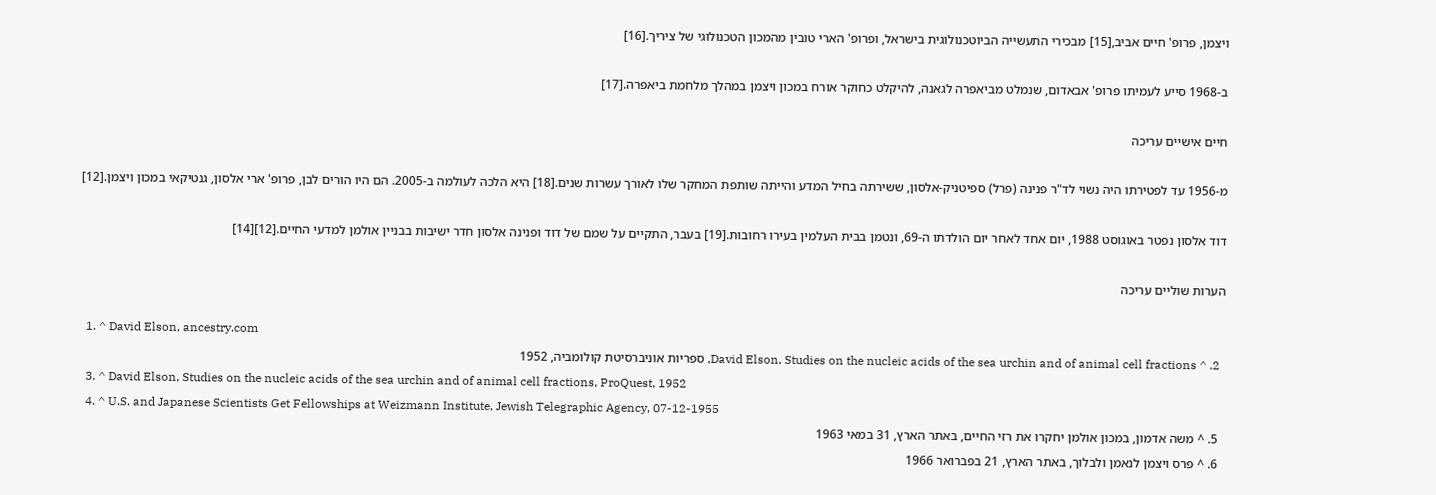ויצמן, פרופ' חיים אביב,[15] מבכירי התעשייה הביוטכנולוגית בישראל, ופרופ' הארי טובין מהמכון הטכנולוגי של ציריך.[16]

ב-1968 סייע לעמיתו פרופ' אבאדום, שנמלט מביאפרה לגאנה, להיקלט כחוקר אורח במכון ויצמן במהלך מלחמת ביאפרה.[17]

חיים אישיים עריכה

מ-1956 עד לפטירתו היה נשוי לד"ר פנינה (פרל) ספיטניק-אלסון, ששירתה בחיל המדע והייתה שותפת המחקר שלו לאורך עשרות שנים.[18] היא הלכה לעולמה ב-2005. הם היו הורים לבן, פרופ' ארי אלסון, גנטיקאי במכון ויצמן.[12]

דוד אלסון נפטר באוגוסט 1988, יום אחד לאחר יום הולדתו ה-69, ונטמן בבית העלמין בעירו רחובות.[19] בעבר, התקיים על שמם של דוד ופנינה אלסון חדר ישיבות בבניין אולמן למדעי החיים.[12][14]

הערות שוליים עריכה

  1. ^ David Elson, ancestry.com
  2. ^ David Elson, Studies on the nucleic acids of the sea urchin and of animal cell fractions, ספריות אוניברסיטת קולומביה, 1952
  3. ^ David Elson, Studies on the nucleic acids of the sea urchin and of animal cell fractions, ProQuest, 1952
  4. ^ U.S. and Japanese Scientists Get Fellowships at Weizmann Institute, Jewish Telegraphic Agency, 07-12-1955
  5. ^ משה אדמון, במכון אולמן יחקרו את רזי החיים, באתר הארץ, 31 במאי 1963
  6. ^ פרס ויצמן לנאמן ולבלוך, באתר הארץ, 21 בפברואר 1966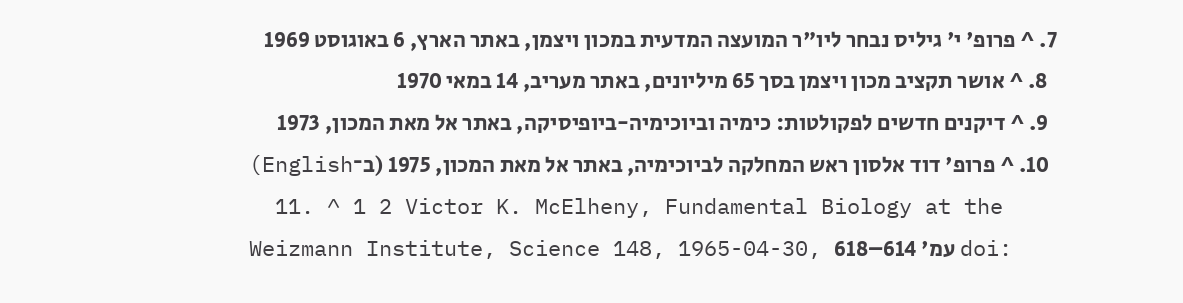7. ^ פרופ' י' גיליס נבחר ליו"ר המועצה המדעית במכון ויצמן, באתר הארץ, 6 באוגוסט 1969
  8. ^ אושר תקציב מכון ויצמן בסך 65 מיליונים, באתר מעריב, 14 במאי 1970
  9. ^ דיקנים חדשים לפקולטות: כימיה וביוכימיה-ביופיסיקה, באתר אל מאת המכון, 1973
  10. ^ פרופ' דוד אלסון ראש המחלקה לביוכימיה, באתר אל מאת המכון, 1975 (ב־English)
  11. ^ 1 2 Victor K. McElheny, Fundamental Biology at the Weizmann Institute, Science 148, 1965-04-30, עמ' 614–618 doi: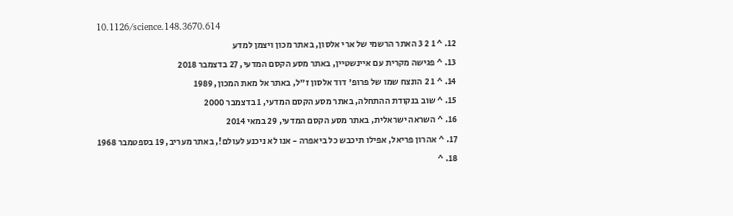10.1126/science.148.3670.614
  12. ^ 1 2 3 האתר הרשמי של ארי אלסון, באתר מכון ויצמן למדע
  13. ^ פגישה מקרית עם איינשטיין, באתר מסע הקסם המדעי, 27 בדצמבר 2018
  14. ^ 1 2 הונצח שמו של פרופ' דוד אלסון ז"ל, באתר אל מאת המכון, 1989
  15. ^ שוב בנקודת ההתחלה, באתר מסע הקסם המדעי, 1 בדצמבר 2000
  16. ^ השראה ישראלית, באתר מסע הקסם המדעי, 29 במאי 2014
  17. ^ אהרון פריאל, אפילו תיכבש כל ביאפרה - אנו לא ניכנע לעולם!, באתר מעריב, 19 בספטמבר 1968
  18. ^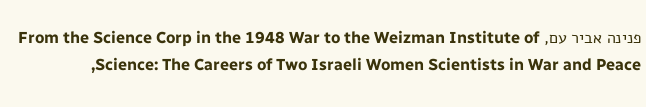פנינה אביר עם, From the Science Corp in the 1948 War to the Weizman Institute of Science: The Careers of Two Israeli Women Scientists in War and Peace,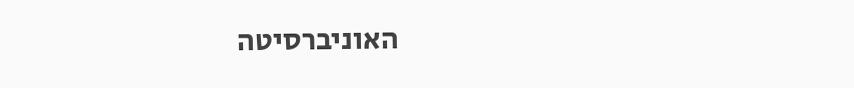האוניברסיטה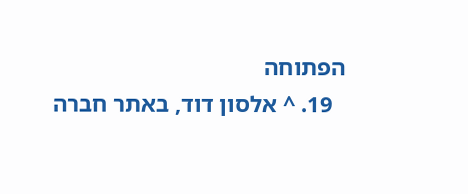הפתוחה
  19. ^ אלסון דוד, באתר חברה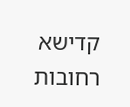קדישא רחובות